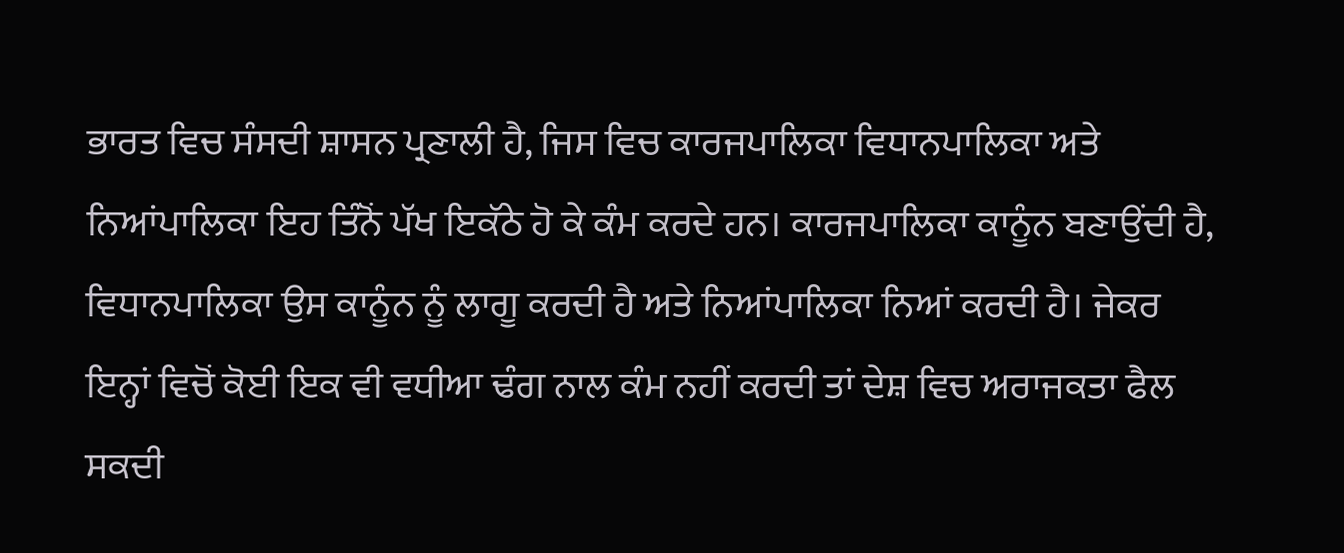ਭਾਰਤ ਵਿਚ ਸੰਸਦੀ ਸ਼ਾਸਨ ਪ੍ਰਣਾਲੀ ਹੈ, ਜਿਸ ਵਿਚ ਕਾਰਜਪਾਲਿਕਾ ਵਿਧਾਨਪਾਲਿਕਾ ਅਤੇ ਨਿਆਂਪਾਲਿਕਾ ਇਹ ਤਿੰਨੋਂ ਪੱਖ ਇਕੱਠੇ ਹੋ ਕੇ ਕੰਮ ਕਰਦੇ ਹਨ। ਕਾਰਜਪਾਲਿਕਾ ਕਾਨੂੰਨ ਬਣਾਉਂਦੀ ਹੈ, ਵਿਧਾਨਪਾਲਿਕਾ ਉਸ ਕਾਨੂੰਨ ਨੂੰ ਲਾਗੂ ਕਰਦੀ ਹੈ ਅਤੇ ਨਿਆਂਪਾਲਿਕਾ ਨਿਆਂ ਕਰਦੀ ਹੈ। ਜੇਕਰ ਇਨ੍ਹਾਂ ਵਿਚੋਂ ਕੋਈ ਇਕ ਵੀ ਵਧੀਆ ਢੰਗ ਨਾਲ ਕੰਮ ਨਹੀਂ ਕਰਦੀ ਤਾਂ ਦੇਸ਼ ਵਿਚ ਅਰਾਜਕਤਾ ਫੈਲ ਸਕਦੀ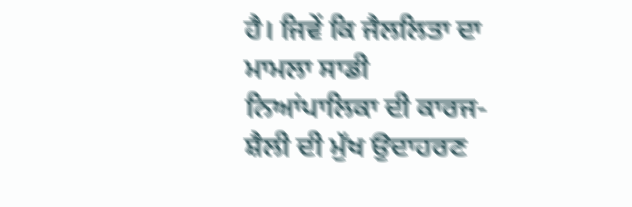ਹੈ। ਜਿਵੇਂ ਕਿ ਜੈਲਲਿਤਾ ਦਾ ਮਾਮਲਾ ਸਾਡੀ ਨਿਆਂਪਾਲਿਕਾ ਦੀ ਕਾਰਜ-ਸ਼ੈਲੀ ਦੀ ਮੁੱਖ ਉਦਾਹਰਣ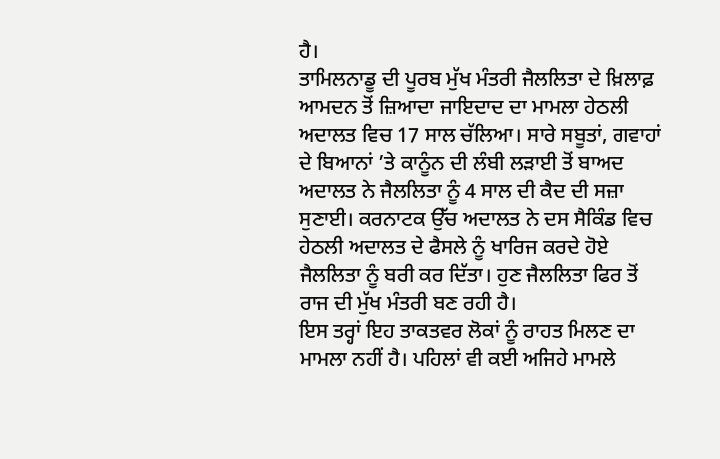ਹੈ।
ਤਾਮਿਲਨਾਡੂ ਦੀ ਪੂਰਬ ਮੁੱਖ ਮੰਤਰੀ ਜੈਲਲਿਤਾ ਦੇ ਖ਼ਿਲਾਫ਼ ਆਮਦਨ ਤੋਂ ਜ਼ਿਆਦਾ ਜਾਇਦਾਦ ਦਾ ਮਾਮਲਾ ਹੇਠਲੀ ਅਦਾਲਤ ਵਿਚ 17 ਸਾਲ ਚੱਲਿਆ। ਸਾਰੇ ਸਬੂਤਾਂ, ਗਵਾਹਾਂ ਦੇ ਬਿਆਨਾਂ ’ਤੇ ਕਾਨੂੰਨ ਦੀ ਲੰਬੀ ਲੜਾਈ ਤੋਂ ਬਾਅਦ ਅਦਾਲਤ ਨੇ ਜੈਲਲਿਤਾ ਨੂੰ 4 ਸਾਲ ਦੀ ਕੈਦ ਦੀ ਸਜ਼ਾ ਸੁਣਾਈ। ਕਰਨਾਟਕ ਉੱਚ ਅਦਾਲਤ ਨੇ ਦਸ ਸੈਕਿੰਡ ਵਿਚ ਹੇਠਲੀ ਅਦਾਲਤ ਦੇ ਫੈਸਲੇ ਨੂੰ ਖਾਰਿਜ ਕਰਦੇ ਹੋਏ ਜੈਲਲਿਤਾ ਨੂੰ ਬਰੀ ਕਰ ਦਿੱਤਾ। ਹੁਣ ਜੈਲਲਿਤਾ ਫਿਰ ਤੋਂ ਰਾਜ ਦੀ ਮੁੱਖ ਮੰਤਰੀ ਬਣ ਰਹੀ ਹੈ।
ਇਸ ਤਰ੍ਹਾਂ ਇਹ ਤਾਕਤਵਰ ਲੋਕਾਂ ਨੂੰ ਰਾਹਤ ਮਿਲਣ ਦਾ ਮਾਮਲਾ ਨਹੀਂ ਹੈ। ਪਹਿਲਾਂ ਵੀ ਕਈ ਅਜਿਹੇ ਮਾਮਲੇ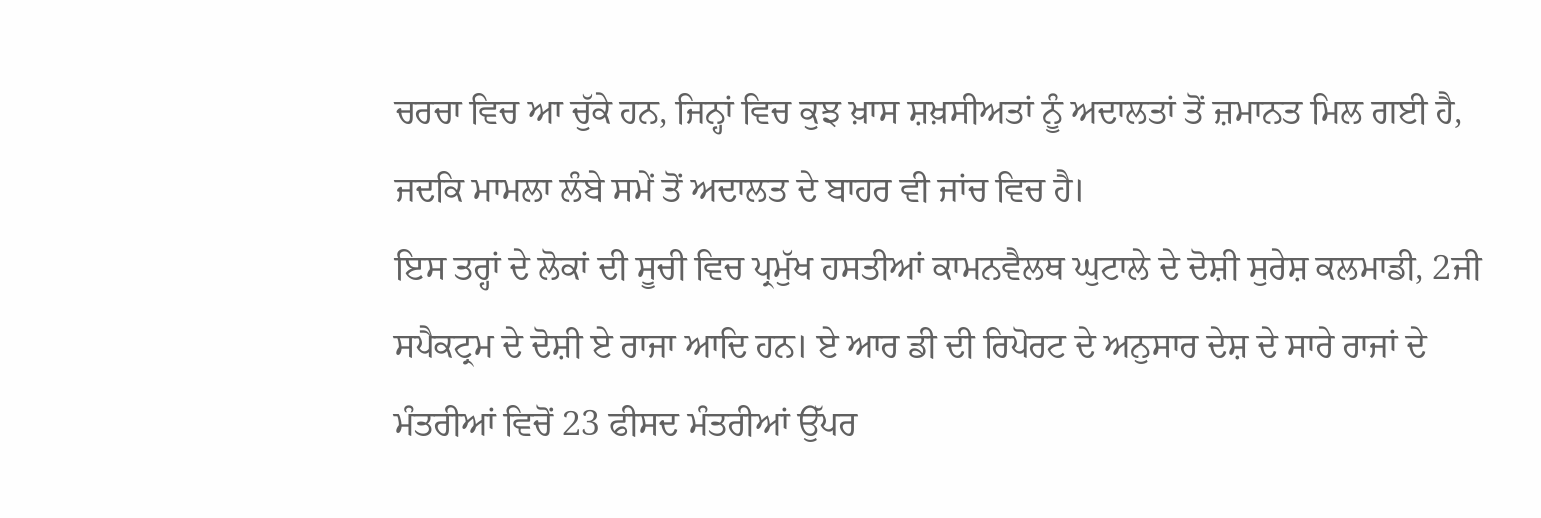ਚਰਚਾ ਵਿਚ ਆ ਚੁੱਕੇ ਹਨ, ਜਿਨ੍ਹਾਂ ਵਿਚ ਕੁਝ ਖ਼ਾਸ ਸ਼ਖ਼ਸੀਅਤਾਂ ਨੂੰ ਅਦਾਲਤਾਂ ਤੋਂ ਜ਼ਮਾਨਤ ਮਿਲ ਗਈ ਹੈ, ਜਦਕਿ ਮਾਮਲਾ ਲੰਬੇ ਸਮੇਂ ਤੋਂ ਅਦਾਲਤ ਦੇ ਬਾਹਰ ਵੀ ਜਾਂਚ ਵਿਚ ਹੈ।
ਇਸ ਤਰ੍ਹਾਂ ਦੇ ਲੋਕਾਂ ਦੀ ਸੂਚੀ ਵਿਚ ਪ੍ਰਮੁੱਖ ਹਸਤੀਆਂ ਕਾਮਨਵੈਲਥ ਘੁਟਾਲੇ ਦੇ ਦੋਸ਼ੀ ਸੁਰੇਸ਼ ਕਲਮਾਡੀ, 2ਜੀ ਸਪੈਕਟ੍ਰਮ ਦੇ ਦੋਸ਼ੀ ਏ ਰਾਜਾ ਆਦਿ ਹਨ। ਏ ਆਰ ਡੀ ਦੀ ਰਿਪੋਰਟ ਦੇ ਅਨੁਸਾਰ ਦੇਸ਼ ਦੇ ਸਾਰੇ ਰਾਜਾਂ ਦੇ ਮੰਤਰੀਆਂ ਵਿਚੋਂ 23 ਫੀਸਦ ਮੰਤਰੀਆਂ ਉੱਪਰ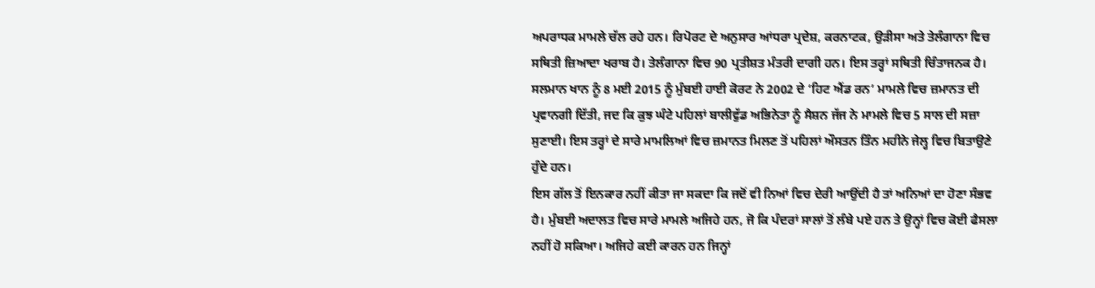ਅਪਰਾਧਕ ਮਾਮਲੇ ਚੱਲ ਰਹੇ ਹਨ। ਰਿਪੋਰਟ ਦੇ ਅਨੁਸਾਰ ਆਂਧਰਾ ਪ੍ਰਦੇਸ਼, ਕਰਨਾਟਕ, ਉੜੀਸਾ ਅਤੇ ਤੇਲੰਗਾਨਾ ਵਿਚ ਸਥਿਤੀ ਜ਼ਿਆਦਾ ਖਰਾਬ ਹੈ। ਤੇਲੰਗਾਨਾ ਵਿਚ 90 ਪ੍ਰਤੀਸ਼ਤ ਮੰਤਰੀ ਦਾਗੀ ਹਨ। ਇਸ ਤਰ੍ਹਾਂ ਸਥਿਤੀ ਚਿੰਤਾਜਨਕ ਹੈ।
ਸਲਮਾਨ ਖਾਨ ਨੂੰ 8 ਮਈ 2015 ਨੂੰ ਮੁੰਬਈ ਹਾਈ ਕੋਰਟ ਨੇ 2002 ਦੇ ‘ਹਿਟ ਐਂਡ ਰਨ’ ਮਾਮਲੇ ਵਿਚ ਜ਼ਮਾਨਤ ਦੀ ਪ੍ਰਵਾਨਗੀ ਦਿੱਤੀ, ਜਦ ਕਿ ਕੁਝ ਘੰਟੇ ਪਹਿਲਾਂ ਬਾਲੀਵੁੱਡ ਅਭਿਨੇਤਾ ਨੂੰ ਸੈਸ਼ਨ ਜੱਜ ਨੇ ਮਾਮਲੇ ਵਿਚ 5 ਸਾਲ ਦੀ ਸਜ਼ਾ ਸੁਣਾਈ। ਇਸ ਤਰ੍ਹਾਂ ਦੇ ਸਾਰੇ ਮਾਮਲਿਆਂ ਵਿਚ ਜ਼ਮਾਨਤ ਮਿਲਣ ਤੋਂ ਪਹਿਲਾਂ ਔਸਤਨ ਤਿੰਨ ਮਹੀਨੇ ਜੇਲ੍ਹ ਵਿਚ ਬਿਤਾਉਣੇ ਹੁੰਦੇ ਹਨ।
ਇਸ ਗੱਲ ਤੋਂ ਇਨਕਾਰ ਨਹੀਂ ਕੀਤਾ ਜਾ ਸਕਦਾ ਕਿ ਜਦੋਂ ਵੀ ਨਿਆਂ ਵਿਚ ਦੇਰੀ ਆਉਂਦੀ ਹੈ ਤਾਂ ਅਨਿਆਂ ਦਾ ਹੋਣਾ ਸੰਭਵ ਹੈ। ਮੁੰਬਈ ਅਦਾਲਤ ਵਿਚ ਸਾਰੇ ਮਾਮਲੇ ਅਜਿਹੇ ਹਨ, ਜੋ ਕਿ ਪੰਦਰਾਂ ਸਾਲਾਂ ਤੋਂ ਲੰਬੇ ਪਏ ਹਨ ਤੇ ਉਨ੍ਹਾਂ ਵਿਚ ਕੋਈ ਫੈਸਲਾ ਨਹੀਂ ਹੋ ਸਕਿਆ। ਅਜਿਹੇ ਕਈ ਕਾਰਨ ਹਨ ਜਿਨ੍ਹਾਂ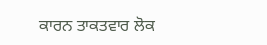ਕਾਰਨ ਤਾਕਤਵਾਰ ਲੋਕ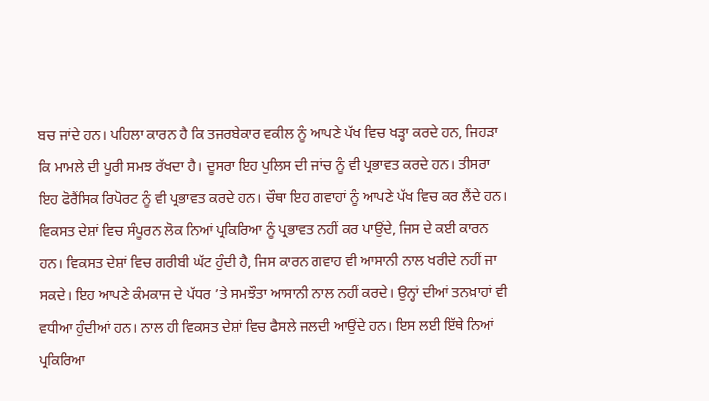ਬਚ ਜਾਂਦੇ ਹਨ। ਪਹਿਲਾ ਕਾਰਨ ਹੈ ਕਿ ਤਜਰਬੇਕਾਰ ਵਕੀਲ ਨੂੰ ਆਪਣੇ ਪੱਖ ਵਿਚ ਖੜ੍ਹਾ ਕਰਦੇ ਹਨ, ਜਿਹੜਾ ਕਿ ਮਾਮਲੇ ਦੀ ਪੂਰੀ ਸਮਝ ਰੱਖਦਾ ਹੈ। ਦੂਸਰਾ ਇਹ ਪੁਲਿਸ ਦੀ ਜਾਂਚ ਨੂੰ ਵੀ ਪ੍ਰਭਾਵਤ ਕਰਦੇ ਹਨ। ਤੀਸਰਾ ਇਹ ਫੋਰੈਂਸਿਕ ਰਿਪੋਰਟ ਨੂੰ ਵੀ ਪ੍ਰਭਾਵਤ ਕਰਦੇ ਹਨ। ਚੌਥਾ ਇਹ ਗਵਾਹਾਂ ਨੂੰ ਆਪਣੇ ਪੱਖ ਵਿਚ ਕਰ ਲੈਂਦੇ ਹਨ।
ਵਿਕਸਤ ਦੇਸ਼ਾਂ ਵਿਚ ਸੰਪੂਰਨ ਲੋਕ ਨਿਆਂ ਪ੍ਰਕਿਰਿਆ ਨੂੰ ਪ੍ਰਭਾਵਤ ਨਹੀਂ ਕਰ ਪਾਉਂਦੇ, ਜਿਸ ਦੇ ਕਈ ਕਾਰਨ ਹਨ। ਵਿਕਸਤ ਦੇਸ਼ਾਂ ਵਿਚ ਗਰੀਬੀ ਘੱਟ ਹੁੰਦੀ ਹੈ, ਜਿਸ ਕਾਰਨ ਗਵਾਹ ਵੀ ਆਸਾਨੀ ਨਾਲ ਖਰੀਦੇ ਨਹੀਂ ਜਾ ਸਕਦੇ। ਇਹ ਆਪਣੇ ਕੰਮਕਾਜ ਦੇ ਪੱਧਰ ’ਤੇ ਸਮਝੌਤਾ ਆਸਾਨੀ ਨਾਲ ਨਹੀਂ ਕਰਦੇ। ਉਨ੍ਹਾਂ ਦੀਆਂ ਤਨਖ਼ਾਹਾਂ ਵੀ ਵਧੀਆ ਹੁੰਦੀਆਂ ਹਨ। ਨਾਲ ਹੀ ਵਿਕਸਤ ਦੇਸ਼ਾਂ ਵਿਚ ਫੈਸਲੇ ਜਲਦੀ ਆਉਂਦੇ ਹਨ। ਇਸ ਲਈ ਇੱਥੇ ਨਿਆਂ ਪ੍ਰਕਿਰਿਆ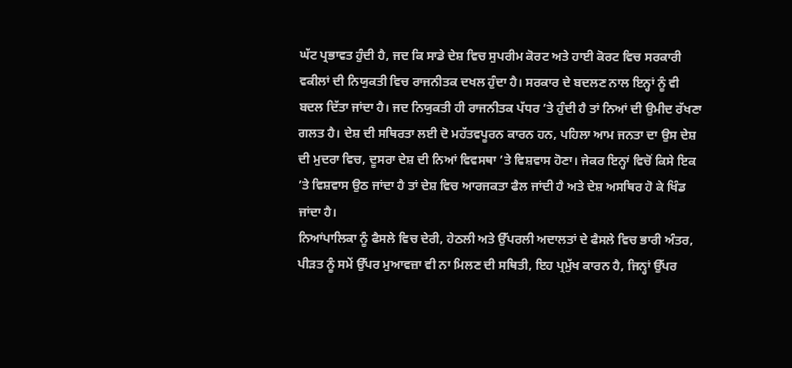ਘੱਟ ਪ੍ਰਭਾਵਤ ਹੁੰਦੀ ਹੈ, ਜਦ ਕਿ ਸਾਡੇ ਦੇਸ਼ ਵਿਚ ਸੁਪਰੀਮ ਕੋਰਟ ਅਤੇ ਹਾਈ ਕੋਰਟ ਵਿਚ ਸਰਕਾਰੀ ਵਕੀਲਾਂ ਦੀ ਨਿਯੁਕਤੀ ਵਿਚ ਰਾਜਨੀਤਕ ਦਖਲ ਹੁੰਦਾ ਹੈ। ਸਰਕਾਰ ਦੇ ਬਦਲਣ ਨਾਲ ਇਨ੍ਹਾਂ ਨੂੰ ਵੀ ਬਦਲ ਦਿੱਤਾ ਜਾਂਦਾ ਹੈ। ਜਦ ਨਿਯੁਕਤੀ ਹੀ ਰਾਜਨੀਤਕ ਪੱਧਰ ’ਤੇ ਹੁੰਦੀ ਹੈ ਤਾਂ ਨਿਆਂ ਦੀ ਉਮੀਦ ਰੱਖਣਾ ਗਲਤ ਹੈ। ਦੇਸ਼ ਦੀ ਸਥਿਰਤਾ ਲਈ ਦੋ ਮਹੱਤਵਪੂਰਨ ਕਾਰਨ ਹਨ, ਪਹਿਲਾ ਆਮ ਜਨਤਾ ਦਾ ਉਸ ਦੇਸ਼ ਦੀ ਮੁਦਰਾ ਵਿਚ, ਦੂਸਰਾ ਦੇਸ਼ ਦੀ ਨਿਆਂ ਵਿਵਸਥਾ ’ਤੇ ਵਿਸ਼ਵਾਸ ਹੋਣਾ। ਜੇਕਰ ਇਨ੍ਹਾਂ ਵਿਚੋਂ ਕਿਸੇ ਇਕ ’ਤੇ ਵਿਸ਼ਵਾਸ ਉਠ ਜਾਂਦਾ ਹੈ ਤਾਂ ਦੇਸ਼ ਵਿਚ ਆਰਜਕਤਾ ਫੈਲ ਜਾਂਦੀ ਹੈ ਅਤੇ ਦੇਸ਼ ਅਸਥਿਰ ਹੋ ਕੇ ਖਿੰਡ ਜਾਂਦਾ ਹੈ।
ਨਿਆਂਪਾਲਿਕਾ ਨੂੰ ਫੈਸਲੇ ਵਿਚ ਦੇਰੀ, ਹੇਠਲੀ ਅਤੇ ਉੱਪਰਲੀ ਅਦਾਲਤਾਂ ਦੇ ਫੈਸਲੇ ਵਿਚ ਭਾਰੀ ਅੰਤਰ, ਪੀੜਤ ਨੂੰ ਸਮੇਂ ਉੱਪਰ ਮੁਆਵਜ਼ਾ ਵੀ ਨਾ ਮਿਲਣ ਦੀ ਸਥਿਤੀ, ਇਹ ਪ੍ਰਮੁੱਖ ਕਾਰਨ ਹੈ, ਜਿਨ੍ਹਾਂ ਉੱਪਰ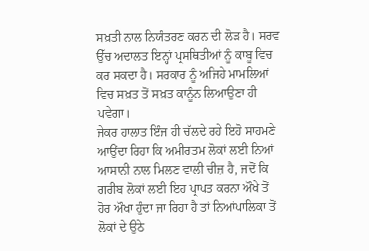ਸਖ਼ਤੀ ਨਾਲ ਨਿਯੰਤਰਣ ਕਰਨ ਦੀ ਲੋੜ ਹੈ। ਸਰਵ ਉੱਚ ਅਦਾਲਤ ਇਨ੍ਹਾਂ ਪ੍ਰਸਥਿਤੀਆਂ ਨੂੰ ਕਾਬੂ ਵਿਚ ਕਰ ਸਕਦਾ ਹੈ। ਸਰਕਾਰ ਨੂੰ ਅਜਿਹੇ ਮਾਮਲਿਆਂ ਵਿਚ ਸਖ਼ਤ ਤੋਂ ਸਖ਼ਤ ਕਾਨੂੰਨ ਲਿਆਉਣਾ ਹੀ ਪਵੇਗਾ।
ਜੇਕਰ ਹਾਲਾਤ ਇੰਜ ਹੀ ਚੱਲਦੇ ਰਹੇ ਇਹੋ ਸਾਹਮਣੇ ਆਉਂਦਾ ਰਿਹਾ ਕਿ ਅਮੀਰਤਮ ਲੋਕਾਂ ਲਈ ਨਿਆਂ ਆਸਾਨੀ ਨਾਲ ਮਿਲਣ ਵਾਲੀ ਚੀਜ਼ ਹੈ, ਜਦੋਂ ਕਿ ਗਰੀਬ ਲੋਕਾਂ ਲਈ ਇਹ ਪ੍ਰਾਪਤ ਕਰਨਾ ਔਖੇ ਤੋਂ ਹੋਰ ਔਖਾ ਹੁੰਦਾ ਜਾ ਰਿਹਾ ਹੈ ਤਾਂ ਨਿਆਂਪਾਲਿਕਾ ਤੋਂ ਲੋਕਾਂ ਦੇ ਉਠੇ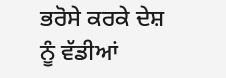ਭਰੋਸੇ ਕਰਕੇ ਦੇਸ਼ ਨੂੰ ਵੱਡੀਆਂ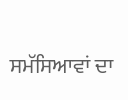ਸਮੱਸਿਆਵਾਂ ਦਾ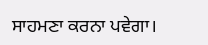ਸਾਹਮਣਾ ਕਰਨਾ ਪਵੇਗਾ।